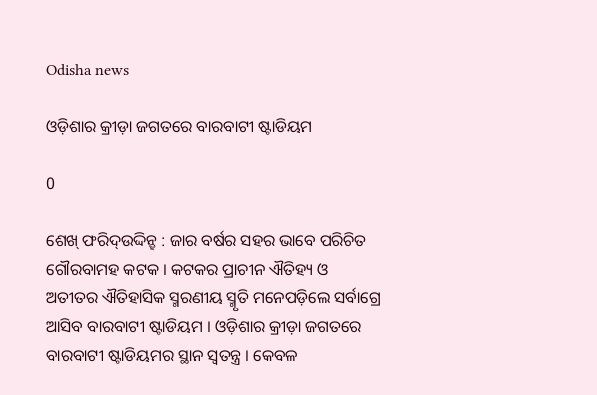Odisha news

ଓଡ଼ିଶାର କ୍ରୀଡ଼ା ଜଗତରେ ବାରବାଟୀ ଷ୍ଟାଡିୟମ

0

ଶେଖ୍ ଫରିଦ୍ଉଦ୍ଦିନ୍ହ : ଜାର ବର୍ଷର ସହର ଭାବେ ପରିଚିତ ଗୌରବାମହ କଟକ । କଟକର ପ୍ରାଚୀନ ଐତିହ୍ୟ ଓ ଅତୀତର ଐତିହାସିକ ସ୍ମରଣୀୟ ସ୍ମୃତି ମନେପଡ଼ିଲେ ସର୍ବାଗ୍ରେ ଆସିବ ବାରବାଟୀ ଷ୍ଟାଡିୟମ । ଓଡ଼ିଶାର କ୍ରୀଡ଼ା ଜଗତରେ ବାରବାଟୀ ଷ୍ଟାଡିୟମର ସ୍ଥାନ ସ୍ୱତନ୍ତ୍ର । କେବଳ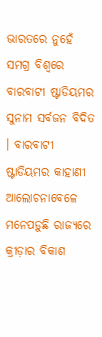ଭାରତରେ ନୁହେଁ ସମଗ୍ର ବିଶ୍ୱରେ ବାରବାଟୀ ଷ୍ଟାଡିୟମର ସୁନାମ ସର୍ବଜନ ବିଦିତ । ବାରବାଟୀ ଷ୍ଟାଡିୟମର କାହାଣୀ ଆଲୋଚନାବେଳେ ମନେପଡ଼ୁଛି ରାଜ୍ୟରେ କ୍ରୀଡ଼ାର ବିକାଶ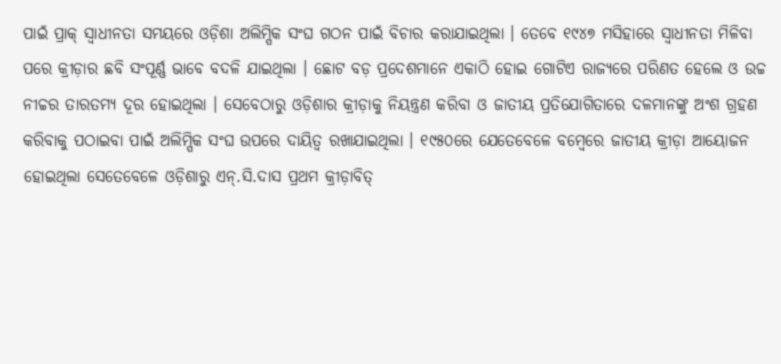ପାଇଁ ପ୍ରାକ୍ ସ୍ୱାଧୀନତା ସମୟରେ ଓଡ଼ିଶା ଅଲିମ୍ପିକ ସଂଘ ଗଠନ ପାଇଁ ବିଚାର କରାଯାଇଥିଲା । ତେବେ ୧୯୪୭ ମସିହାରେ ସ୍ୱାଧୀନତା ମିଳିବା ପରେ କ୍ରୀଡ଼ାର ଛବି ସଂପୂର୍ଣ୍ଣ ଭାବେ ବଦଳି ଯାଇଥିଲା । ଛୋଟ ବଡ଼ ପ୍ରଦେଶମାନେ ଏକାଠି ହୋଇ ଗୋଟିଏ ରାଜ୍ୟରେ ପରିଣତ ହେଲେ ଓ ଉଚ୍ଚ ନୀଚ୍ଚର ତାରତମ୍ୟ ଦୂର ହୋଇଥିଲା । ସେବେଠାରୁ ଓଡ଼ିଶାର କ୍ରୀଡ଼ାକୁ ନିୟନ୍ତ୍ରଣ କରିବା ଓ ଜାତୀୟ ପ୍ରତିଯୋଗିତାରେ ଦଳମାନଙ୍କୁ ଅଂଶ ଗ୍ରହଣ କରିବାକୁ ପଠାଇବା ପାଇଁ ଅଲିମ୍ପିକ ସଂଘ ଉପରେ ଦାୟିତ୍ୱ ରଖାଯାଇଥିଲା । ୧୯୫୦ରେ ଯେତେବେଳେ ବମ୍ବେରେ ଜାତୀୟ କ୍ରୀଡ଼ା ଆୟୋଜନ ହୋଇଥିଲା ସେତେବେଳେ ଓଡ଼ିଶାରୁ ଏନ୍.ସି.ଦାସ ପ୍ରଥମ କ୍ରୀଡ଼ାବିତ୍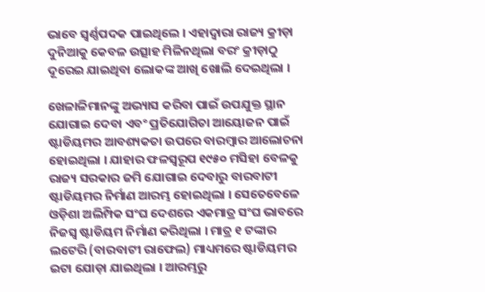ଭାବେ ସ୍ୱର୍ଣ୍ଣପଦକ ପାଇଥିଲେ । ଏହାଦ୍ୱାରା ରାଜ୍ୟ କ୍ରୀଡ଼ା ଦୁନିଆକୁ କେବଳ ଉତ୍ସାହ ମିଳିନଥିଲା ବରଂ କ୍ରୀଡ଼ାଠୁ ଦୂରେଇ ଯାଇଥିବା ଲୋକଙ୍କ ଆଖି ଖୋଲି ଦେଇଥିଲା ।

ଖେଳାଳିମାନଙ୍କୁ ଅଭ୍ୟାସ କରିବା ପାଇଁ ଉପଯୁକ୍ତ ସ୍ଥାନ ଯୋଗାଇ ଦେବା ଏବଂ ପ୍ରତିଯୋଗିତା ଆୟୋଜନ ପାଇଁ ଷ୍ଟାଡିୟମର ଆବଶ୍ୟକତା ଉପରେ ବାରମ୍ବାର ଆଲୋଚନା ହୋଇଥିଲା । ଯାହାର ଫଳସ୍ୱରୂପ ୧୯୫୦ ମସିହା ବେଳକୁ ରାଜ୍ୟ ସରକାର ଜମି ଯୋଗାଇ ଦେବାରୁ ବାରବାଟୀ ଷ୍ଟାଡିୟମର ନିର୍ମାଣ ଆରମ୍ଭ ହୋଇଥିଲା । ସେତେବେଳେ ଓଡ଼ିଶା ଅଲିମ୍ପିକ ସଂଘ ଦେଶରେ ଏକମାତ୍ର ସଂଘ ଭାବରେ ନିଜସ୍ୱ ଷ୍ଟାଡିୟମ ନିର୍ମାଣ କରିଥିଲା । ମାତ୍ର ୧ ଟଙ୍କାର ଲଟେରି (ବାରବାଟୀ ରାଫେଲ) ମାଧ୍ୟମରେ ଷ୍ଟାଡିୟମର ଇଟା ଯୋଡ଼ା ଯାଇଥିଲା । ଆରମ୍ଭରୁ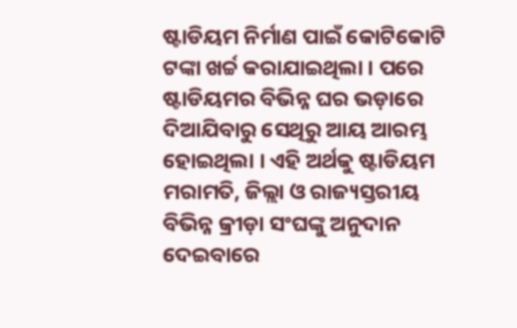ଷ୍ଟାଡିୟମ ନିର୍ମାଣ ପାଇଁ କୋଟିକୋଟି ଟଙ୍କା ଖର୍ଚ୍ଚ କରାଯାଇଥିଲା । ପରେ ଷ୍ଟାଡିୟମର ବିଭିନ୍ନ ଘର ଭଡ଼ାରେ ଦିଆଯିବାରୁ ସେଥିରୁ ଆୟ ଆରମ୍ଭ ହୋଇଥିଲା । ଏହି ଅର୍ଥକୁ ଷ୍ଟାଡିୟମ ମରାମତି, ଜିଲ୍ଲା ଓ ରାଜ୍ୟସ୍ତରୀୟ ବିଭିନ୍ନ କ୍ରୀଡ଼ା ସଂଘଙ୍କୁ ଅନୁଦାନ ଦେଇବାରେ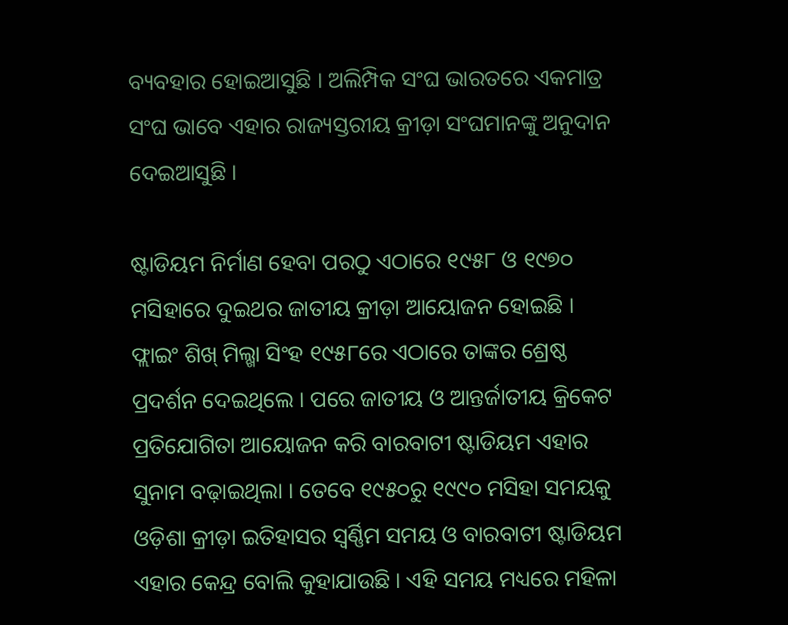ବ୍ୟବହାର ହୋଇଆସୁଛି । ଅଲିମ୍ପିକ ସଂଘ ଭାରତରେ ଏକମାତ୍ର ସଂଘ ଭାବେ ଏହାର ରାଜ୍ୟସ୍ତରୀୟ କ୍ରୀଡ଼ା ସଂଘମାନଙ୍କୁ ଅନୁଦାନ ଦେଇଆସୁଛି ।

ଷ୍ଟାଡିୟମ ନିର୍ମାଣ ହେବା ପରଠୁ ଏଠାରେ ୧୯୫୮ ଓ ୧୯୭୦ ମସିହାରେ ଦୁଇଥର ଜାତୀୟ କ୍ରୀଡ଼ା ଆୟୋଜନ ହୋଇଛି । ଫ୍ଲାଇଂ ଶିଖ୍ ମିଲ୍ଖା ସିଂହ ୧୯୫୮ରେ ଏଠାରେ ତାଙ୍କର ଶ୍ରେଷ୍ଠ ପ୍ରଦର୍ଶନ ଦେଇଥିଲେ । ପରେ ଜାତୀୟ ଓ ଆନ୍ତର୍ଜାତୀୟ କ୍ରିକେଟ ପ୍ରତିଯୋଗିତା ଆୟୋଜନ କରି ବାରବାଟୀ ଷ୍ଟାଡିୟମ ଏହାର ସୁନାମ ବଢ଼ାଇଥିଲା । ତେବେ ୧୯୫୦ରୁ ୧୯୯୦ ମସିହା ସମୟକୁ ଓଡ଼ିଶା କ୍ରୀଡ଼ା ଇତିହାସର ସ୍ୱର୍ଣ୍ଣିମ ସମୟ ଓ ବାରବାଟୀ ଷ୍ଟାଡିୟମ ଏହାର କେନ୍ଦ୍ର ବୋଲି କୁହାଯାଉଛି । ଏହି ସମୟ ମଧ୍ୟରେ ମହିଳା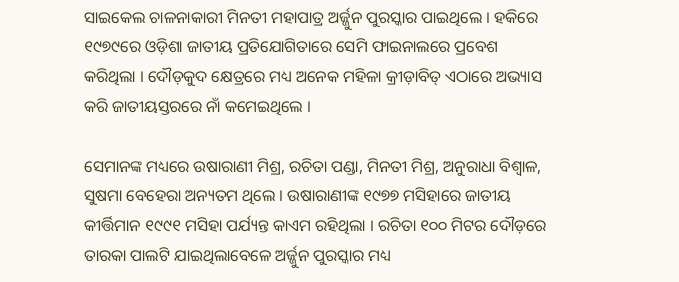ସାଇକେଲ ଚାଳନାକାରୀ ମିନତୀ ମହାପାତ୍ର ଅର୍ଜ୍ଜୁନ ପୁରସ୍କାର ପାଇଥିଲେ । ହକିରେ ୧୯୭୯ରେ ଓଡ଼ିଶା ଜାତୀୟ ପ୍ରତିଯୋଗିତାରେ ସେମି ଫାଇନାଲରେ ପ୍ରବେଶ କରିଥିଲା । ଦୌଡ଼କୁଦ କ୍ଷେତ୍ରରେ ମଧ୍ୟ ଅନେକ ମହିଳା କ୍ରୀଡ଼ାବିତ୍ ଏଠାରେ ଅଭ୍ୟାସ କରି ଜାତୀୟସ୍ତରରେ ନାଁ କମେଇଥିଲେ ।

ସେମାନଙ୍କ ମଧ୍ୟରେ ଉଷାରାଣୀ ମିଶ୍ର, ରଚିତା ପଣ୍ଡା, ମିନତୀ ମିଶ୍ର, ଅନୁରାଧା ବିଶ୍ୱାଳ, ସୁଷମା ବେହେରା ଅନ୍ୟତମ ଥିଲେ । ଉଷାରାଣୀଙ୍କ ୧୯୭୭ ମସିହାରେ ଜାତୀୟ କୀର୍ତ୍ତିମାନ ୧୯୯୧ ମସିହା ପର୍ଯ୍ୟନ୍ତ କାଏମ ରହିଥିଲା । ରଚିତା ୧୦୦ ମିଟର ଦୌଡ଼ରେ ତାରକା ପାଲଟି ଯାଇଥିଲାବେଳେ ଅର୍ଜ୍ଜୁନ ପୁରସ୍କାର ମଧ୍ୟ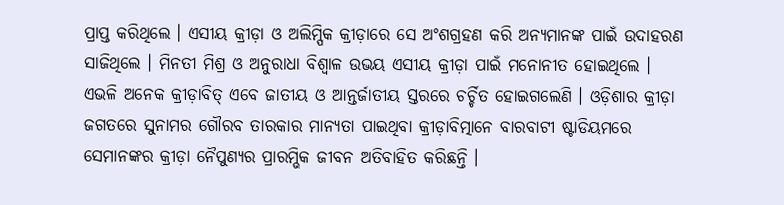ପ୍ରାପ୍ତ କରିଥିଲେ । ଏସୀୟ କ୍ରୀଡ଼ା ଓ ଅଲିମ୍ପିକ କ୍ରୀଡ଼ାରେ ସେ ଅଂଶଗ୍ରହଣ କରି ଅନ୍ୟମାନଙ୍କ ପାଇଁ ଉଦାହରଣ ସାଜିଥିଲେ । ମିନତୀ ମିଶ୍ର ଓ ଅନୁରାଧା ବିଶ୍ୱାଳ ଉଭୟ ଏସୀୟ କ୍ରୀଡ଼ା ପାଇଁ ମନୋନୀତ ହୋଇଥିଲେ । ଏଭଳି ଅନେକ କ୍ରୀଡ଼ାବିତ୍ ଏବେ ଜାତୀୟ ଓ ଆନ୍ତର୍ଜାତୀୟ ସ୍ତରରେ ଚର୍ଚ୍ଚିତ ହୋଇଗଲେଣି । ଓଡ଼ିଶାର କ୍ରୀଡ଼ା ଜଗତରେ ସୁନାମର ଗୌରବ ତାରକାର ମାନ୍ୟତା ପାଇଥିବା କ୍ରୀଡ଼ାବିତ୍ମାନେ ବାରବାଟୀ ଷ୍ଟାଡିୟମରେ ସେମାନଙ୍କର କ୍ରୀଡ଼ା ନୈପୁଣ୍ୟର ପ୍ରାରମ୍ଭିକ ଜୀବନ ଅତିବାହିତ କରିଛନ୍ତି ।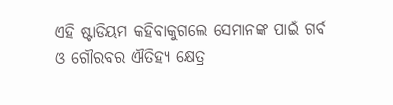ଏହି ଷ୍ଟାଡିୟମ କହିବାକୁଗଲେ ସେମାନଙ୍କ ପାଇଁ ଗର୍ବ ଓ ଗୌରବର ଐତିହ୍ୟ କ୍ଷେତ୍ର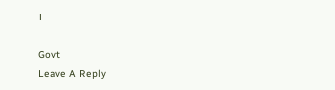।

Govt
Leave A Reply